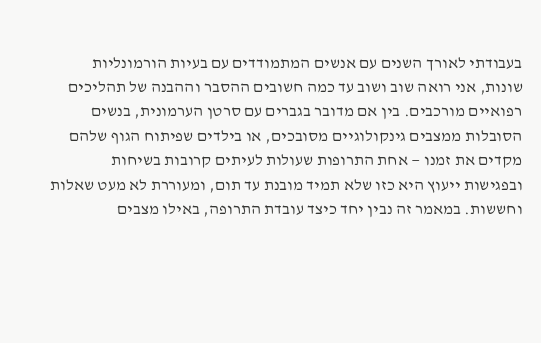בעבודתי לאורך השנים עם אנשים המתמודדים עם בעיות הורמונליות שונות, אני רואה שוב ושוב עד כמה חשובים ההסבר וההבנה של תהליכים רפואיים מורכבים. בין אם מדובר בגברים עם סרטן הערמונית, בנשים הסובלות ממצבים גינקולוגיים מסובכים, או בילדים שפיתוח הגוף שלהם מקדים את זמנו — אחת התרופות שעולות לעיתים קרובות בשיחות ובפגישות ייעוץ היא כזו שלא תמיד מובנת עד תום, ומעוררת לא מעט שאלות וחששות. במאמר זה נבין יחד כיצד עובדת התרופה, באילו מצבים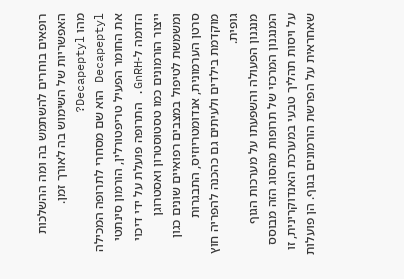רופאים בוחרים להשתמש בה ומה ההשלכות האפשריות של השימוש בה לאורך זמן.
מהו Decapeptyl?
Decapeptyl הוא שם מסחרי לתרופה המכילה את החומר הפעיל טריפטורלין, הורמון סינתטי הדומה ל-GnRH. התרופה פועלת על ידי דיכוי ייצור הורמונים כמו טסטוסטרון ואסטרוגן ומשמשת לטיפול במצבים רפואיים שונים כגון סרטן הערמונית, אנדומטריוזיס, התבגרות מוקדמת בילדים ולעיתים גם כהכנה להפריה חוץ גופית.
מנגנון הפעולה והשפעתו על מערכות הגוף
המנגנון המרכזי של תרופות מהסוג הזה מבוסס על ויסות תהליך טבעי במערכת האנדוקרינית, זו שאחראית על הפרשת הורמונים בגוף. הן פועלות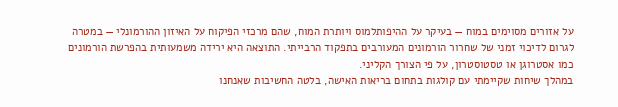על אזורים מסוימים במוח — בעיקר על ההיפותלמוס ויותרת המוח, שהם מרכזי הפיקוח על האיזון ההורמונלי — במטרה לגרום לדיכוי זמני של שחרור הורמונים המעורבים בתפקוד הרבייתי. התוצאה היא ירידה משמעותית בהפרשת הורמונים כמו אסטרוגן או טסטוסטרון, על פי הצורך הקליני.
במהלך שיחות שקיימתי עם קולגות בתחום בריאות האישה, בלטה החשיבות שאנחנו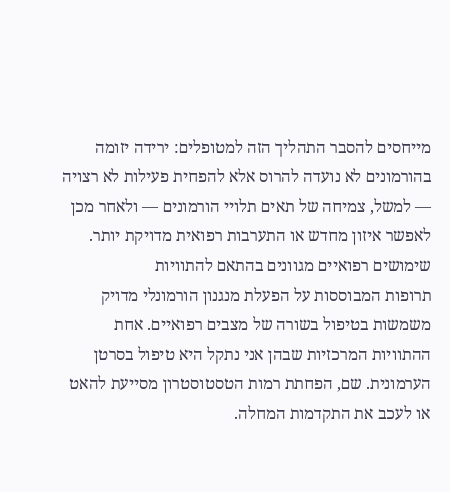מייחסים להסבר התהליך הזה למטופלים: ירידה יזומה בהורמונים לא נועדה להרוס אלא להפחית פעילות לא רצויה — למשל, צמיחה של תאים תלויי הורמונים — ולאחר מכן לאפשר איזון מחדש או התערבות רפואית מדויקת יותר.
שימושים רפואיים מגוונים בהתאם להתוויות
תרופות המבוססות על הפעלת מנגנון הורמונלי מדויק משמשות בטיפול בשורה של מצבים רפואיים. אחת ההתוויות המרכזיות שבהן אני נתקל היא טיפול בסרטן הערמונית. שם, הפחתת רמות הטסטוסטרון מסייעת להאט או לעכב את התקדמות המחלה.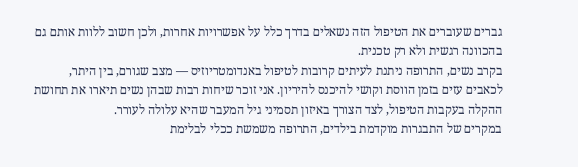גברים שעוברים את הטיפול הזה נשאלים בדרך כלל על אפשרויות אחרות, ולכן חשוב ללוות אותם גם בהכוונה רגשית ולא רק טכנית.
בקרב נשים, התרופה ניתנת לעיתים קרובות לטיפול באנדומטריוזיס — מצב שגורם, בין היתר, לכאבים עזים בזמן הווסת וקושי להיכנס להיריון. אני זוכר שיחות רבות שבהן נשים תיארו את תחושת ההקלה בעקבות הטיפול, לצד הצורך באיזון תסמיני גיל המעבר שהיא עלולה לעורר.
במקרים של התבגרות מוקדמת בילדים, התרופה משמשת ככלי לבלימת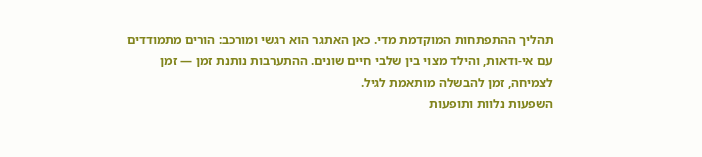תהליך ההתפתחות המוקדמת מדי. כאן האתגר הוא רגשי ומורכב: הורים מתמודדים עם אי-ודאות, והילד מצוי בין שלבי חיים שונים. ההתערבות נותנת זמן — זמן לצמיחה, זמן להבשלה מותאמת לגיל.
השפעות נלוות ותופעות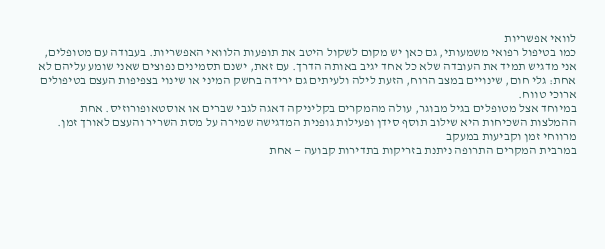לוואי אפשריות
כמו בטיפול רפואי משמעותי, גם כאן יש מקום לשקול היטב את תופעות הלוואי האפשריות. בעבודה עם מטופלים, אני מדגיש תמיד את העובדה שלא כל אחד יגיב באותה הדרך. עם זאת, ישנם תסמינים נפוצים שאני שומע עליהם לא אחת: גלי חום, שינויים במצב הרוח, הזעת לילה ולעיתים גם ירידה בחשק המיני או שינוי בצפיפות העצם בטיפולים ארוכי טווח.
במיוחד אצל מטופלים בגיל מבוגר, עולה מהמקרים בקליניקה דאגה לגבי שברים או אוסטאופורוזיס. אחת ההמלצות השכיחות היא שילוב תוסף סידן ופעילות גופנית המדגישה שמירה על מסת השריר והעצם לאורך זמן.
מרווחי זמן וקביעות במעקב
במרבית המקרים התרופה ניתנת בזריקות בתדירות קבועה — אחת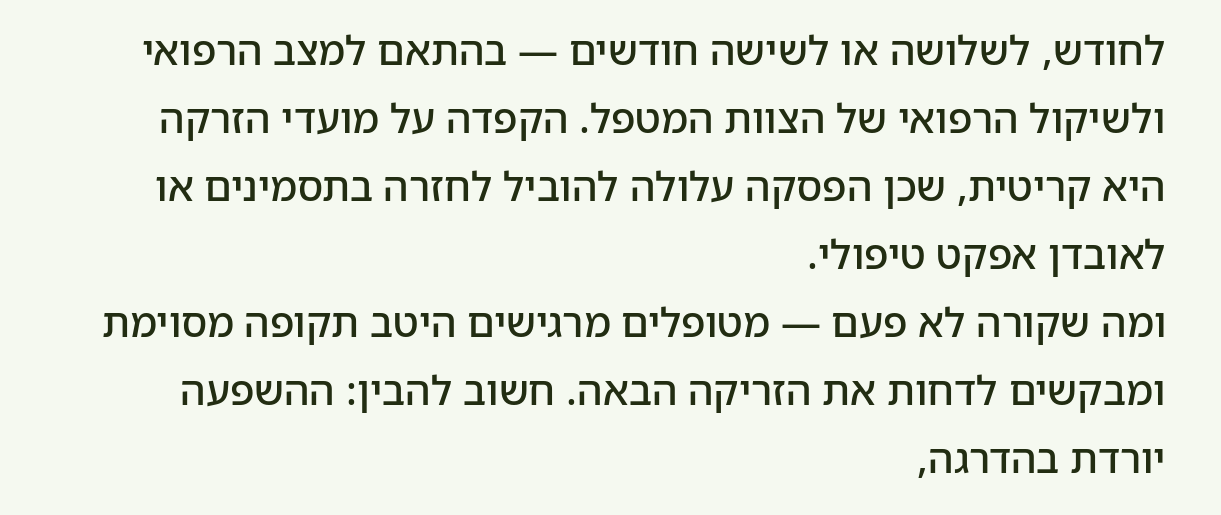לחודש, לשלושה או לשישה חודשים — בהתאם למצב הרפואי ולשיקול הרפואי של הצוות המטפל. הקפדה על מועדי הזרקה היא קריטית, שכן הפסקה עלולה להוביל לחזרה בתסמינים או לאובדן אפקט טיפולי.
ומה שקורה לא פעם — מטופלים מרגישים היטב תקופה מסוימת ומבקשים לדחות את הזריקה הבאה. חשוב להבין: ההשפעה יורדת בהדרגה,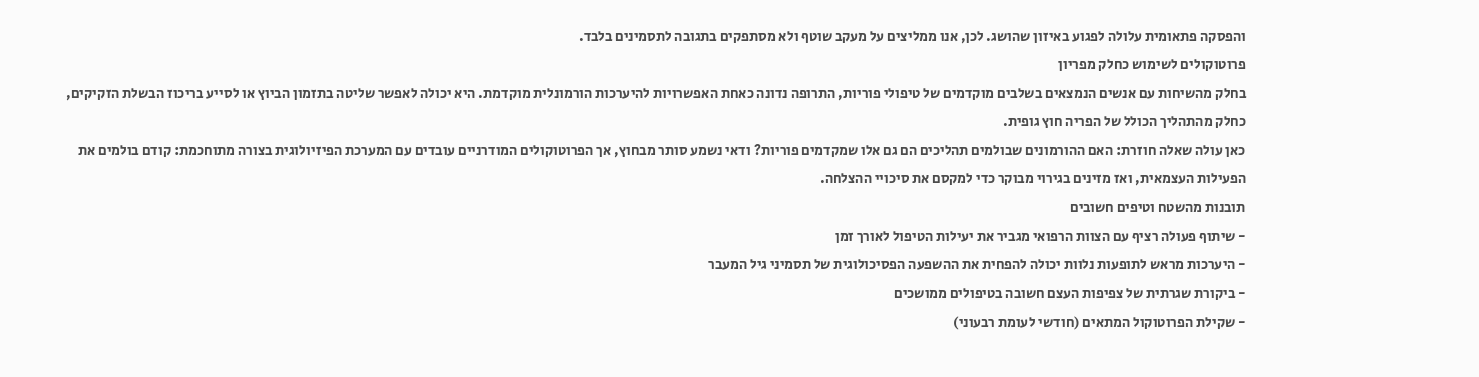והפסקה פתאומית עלולה לפגוע באיזון שהושג. לכן, אנו ממליצים על מעקב שוטף ולא מסתפקים בתגובה לתסמינים בלבד.
פרוטוקולים לשימוש כחלק מפריון
בחלק מהשיחות עם אנשים הנמצאים בשלבים מוקדמים של טיפולי פוריות, התרופה נדונה כאחת האפשרויות להיערכות הורמונלית מוקדמת. היא יכולה לאפשר שליטה בתזמון הביוץ או לסייע בריכוז הבשלת הזקיקים, כחלק מהתהליך הכולל של הפריה חוץ גופית.
כאן עולה שאלה חוזרת: האם ההורמונים שבולמים תהליכים הם גם אלו שמקדמים פוריות? ודאי נשמע סותר מבחוץ, אך הפרוטוקולים המודרניים עובדים עם המערכת הפיזיולוגית בצורה מתוחכמת: קודם בולמים את הפעילות העצמאית, ואז מזינים בגירוי מבוקר כדי למקסם את סיכויי ההצלחה.
תובנות מהשטח וטיפים חשובים
- שיתוף פעולה רציף עם הצוות הרפואי מגביר את יעילות הטיפול לאורך זמן
- היערכות מראש לתופעות נלוות יכולה להפחית את ההשפעה הפסיכולוגית של תסמיני גיל המעבר
- ביקורת שגרתית של צפיפות העצם חשובה בטיפולים ממושכים
- שקילת הפרוטוקול המתאים (חודשי לעומת רבעוני)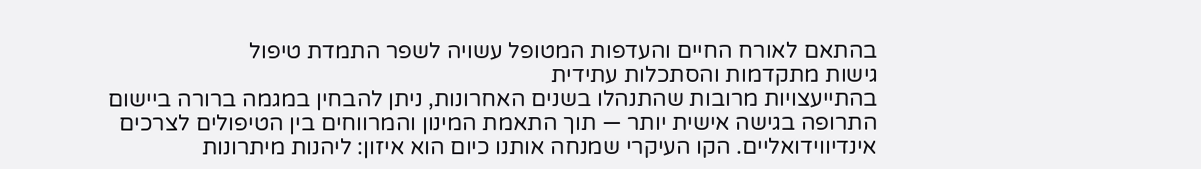בהתאם לאורח החיים והעדפות המטופל עשויה לשפר התמדת טיפול
גישות מתקדמות והסתכלות עתידית
בהתייעצויות מרובות שהתנהלו בשנים האחרונות, ניתן להבחין במגמה ברורה ביישום התרופה בגישה אישית יותר — תוך התאמת המינון והמרווחים בין הטיפולים לצרכים אינדיווידואליים. הקו העיקרי שמנחה אותנו כיום הוא איזון: ליהנות מיתרונות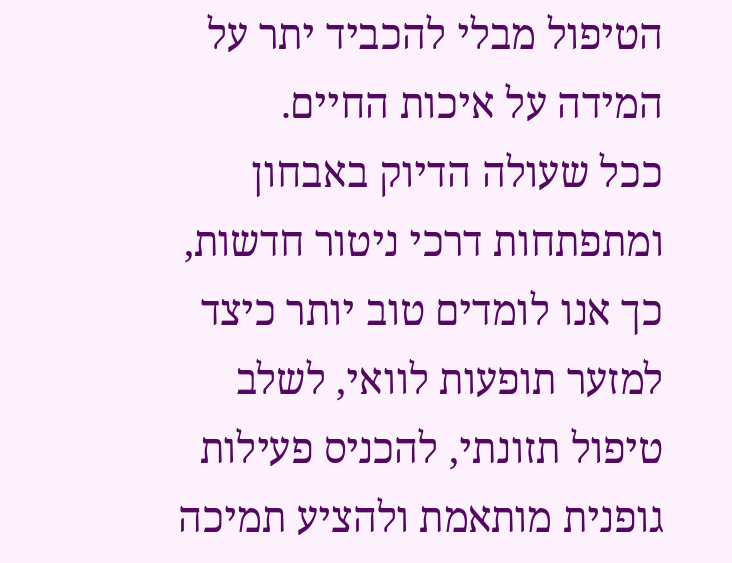הטיפול מבלי להכביד יתר על המידה על איכות החיים.
ככל שעולה הדיוק באבחון ומתפתחות דרכי ניטור חדשות, כך אנו לומדים טוב יותר כיצד למזער תופעות לוואי, לשלב טיפול תזונתי, להכניס פעילות גופנית מותאמת ולהציע תמיכה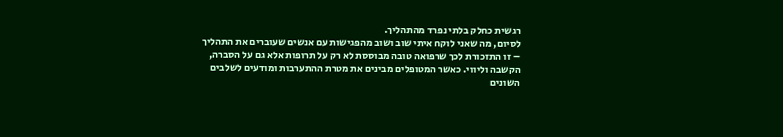רגשית כחלק בלתי נפרד מהתהליך.
לסיום, מה שאני לוקח איתי שוב ושוב מהפגישות עם אנשים שעוברים את התהליך – זו התזכורת לכך שרפואה טובה מבוססת לא רק על תרופות אלא גם על הסברה, הקשבה וליווי. כאשר המטופלים מבינים את מטרת ההתערבות ומודעים לשלבים השונים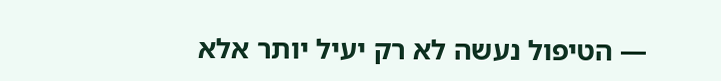— הטיפול נעשה לא רק יעיל יותר אלא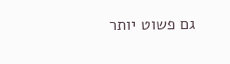גם פשוט יותר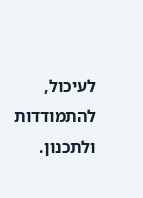לעיכול, להתמודדות ולתכנון.